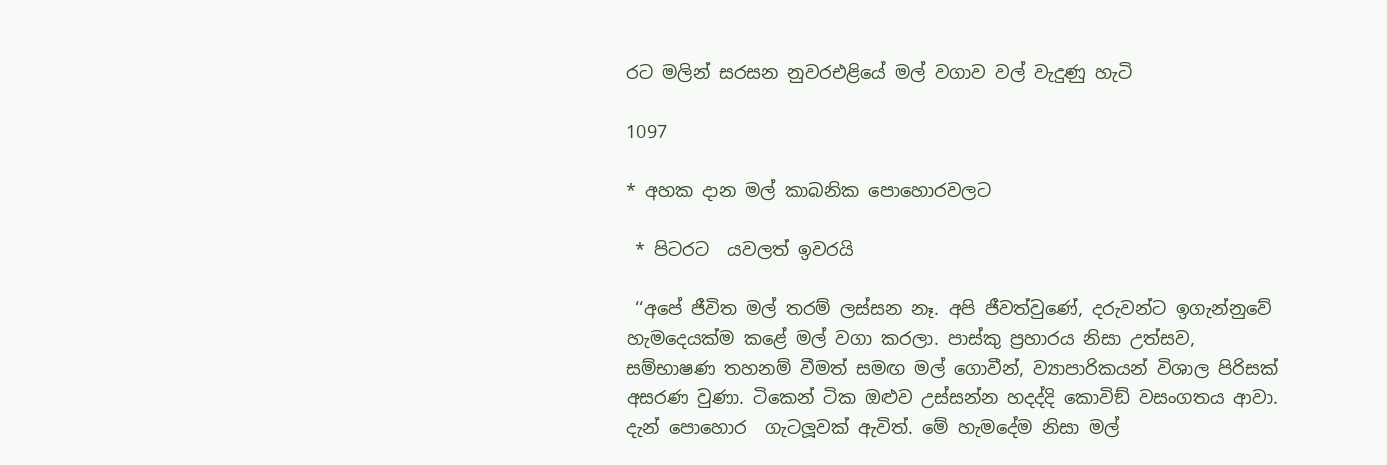රට මලින් සරසන නුවරඑළියේ මල් වගාව වල් වැදුණු හැටි

1097

* අහක දාන මල් කාබනික පොහොරවලට

 * පිටරට  යවලත් ඉවරයි

 ‘‘අපේ ජීවිත මල් තරම් ලස්සන නෑ. අපි ජීවත්වුණේ, දරුවන්ට ඉගැන්නුවේ හැමදෙයක්ම කළේ මල් වගා කරලා. පාස්කු ප්‍රහාරය නිසා උත්සව, සම්භාෂණ තහනම් වීමත් සමඟ මල් ගොවීන්, ව්‍යාපාරිකයන් විශාල පිරිසක් අසරණ වුණා. ටිකෙන් ටික ඔළුව උස්සන්න හදද්දි කොවිඞ් වසංගතය ආවා. දැන් පොහොර  ගැටලූවක් ඇවිත්. මේ හැමදේම නිසා මල්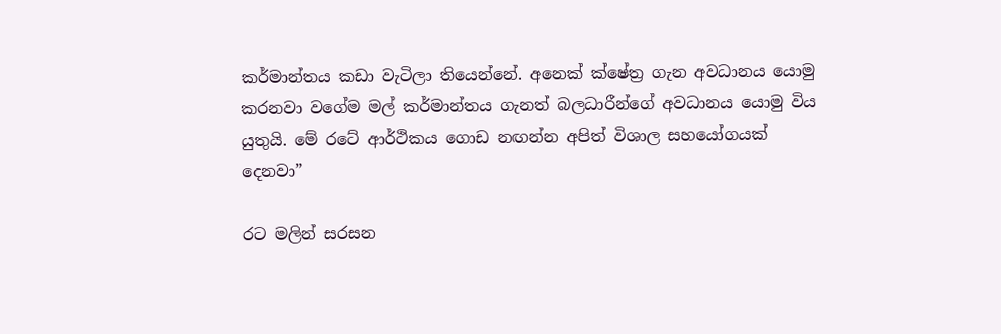කර්මාන්තය කඩා වැටිලා තියෙන්නේ. අනෙක් ක්ෂේත්‍ර ගැන අවධානය යොමු කරනවා වගේම මල් කර්මාන්තය ගැනත් බලධාරීන්ගේ අවධානය යොමු විය යුතුයි. මේ රටේ ආර්ථිකය ගොඩ නඟන්න අපිත් විශාල සහයෝගයක් දෙනවා”

රට මලින් සරසන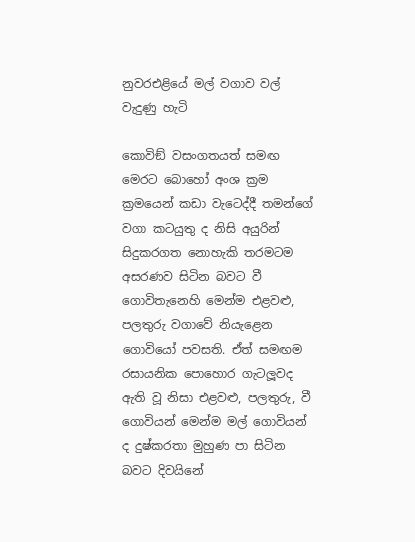නුවරඑළියේ මල් වගාව වල් වැදුණු හැටි

කොවිඞ් වසංගතයත් සමඟ මෙරට බොහෝ අංශ ක්‍රම ක්‍රමයෙන් කඩා වැටෙද්දී තමන්ගේ වගා කටයුතු ද නිසි අයුරින් සිදුකරගත නොහැකි තරමටම අසරණව සිටින බවට වී ගොවිතැනෙහි මෙන්ම එළවළු, පලතුරු වගාවේ නියැළෙන ගොවියෝ පවසති. ඒත් සමඟම රසායනික පොහොර ගැටලූවද ඇති වූ නිසා එළවළු, පලතුරු, වී ගොවියන් මෙන්ම මල් ගොවියන් ද දුෂ්කරතා මුහුණ පා සිටින බවට දිවයිනේ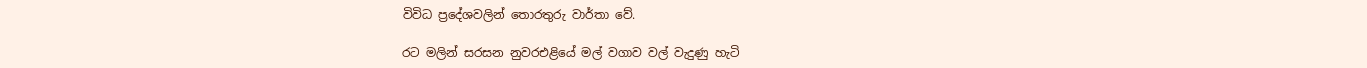විවිධ ප්‍රදේශවලින් තොරතුරු වාර්තා වේ.

රට මලින් සරසන නුවරඑළියේ මල් වගාව වල් වැදුණු හැටි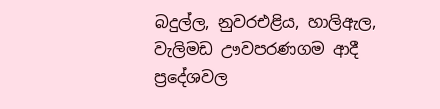බදුල්ල, නුවරඑළිය, හාලිඇල, වැලිමඩ ඌවපරණගම ආදී ප්‍රදේශවල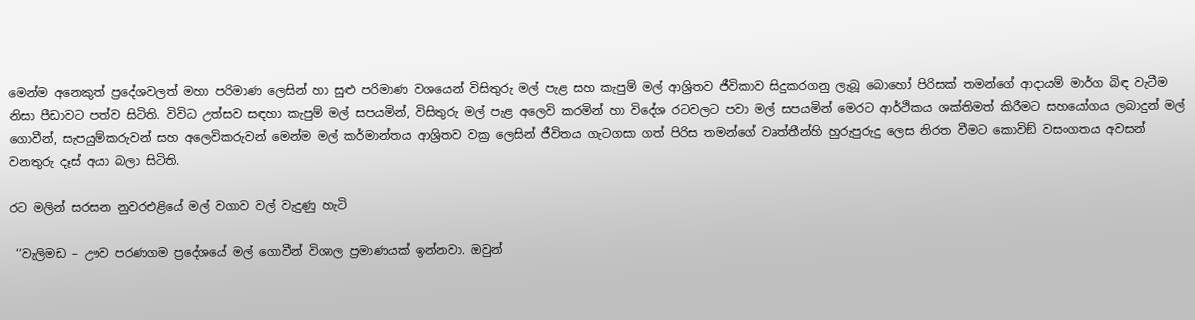මෙන්ම අනෙකුත් ප්‍රදේශවලත් මහා පරිමාණ ලෙසින් හා සුළු පරිමාණ වශයෙන් විසිතුරු මල් පැළ සහ කැපුම් මල් ආශ්‍රිතව ජීවිකාව සිදුකරගනු ලැබූ බොහෝ පිරිසක් තමන්ගේ ආදායම් මාර්ග බිඳ වැටීම නිසා පීඩාවට පත්ව සිටිති. විවිධ උත්සව සඳහා කැපුම් මල් සපයමින්, විසිතුරු මල් පැළ අලෙවි කරමින් හා විදේශ රටවලට පවා මල් සපයමින් මෙරට ආර්ථිකය ශක්තිමත් කිරීමට සහයෝගය ලබාදුන් මල් ගොවීන්, සැපයුම්කරුවන් සහ අලෙවිකරුවන් මෙන්ම මල් කර්මාන්තය ආශ්‍රිතව වක්‍ර ලෙසින් ජීවිතය ගැටගසා ගත් පිරිස තමන්ගේ වෘත්තීන්හි හුරුපුරුදු ලෙස නිරත වීමට කොවිඞ් වසංගතය අවසන් වනතුරු දෑස් අයා බලා සිටිති.

රට මලින් සරසන නුවරඑළියේ මල් වගාව වල් වැදුණු හැටි

 ‘‘වැලිමඩ – ඌව පරණගම ප්‍රදේශයේ මල් ගොවීන් විශාල ප්‍රමාණයක් ඉන්නවා. ඔවුන්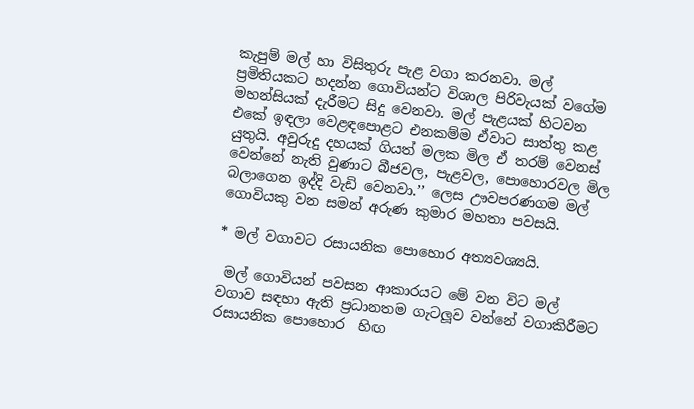කැපුම් මල් හා විසිතුරු පැළ වගා කරනවා. මල් ප්‍රමිතියකට හදන්න ගොවියන්ට විශාල පිරිවැයක් වගේම මහන්සියක් දැරීමට සිදු වෙනවා. මල් පැළයක් හිටවන එකේ ඉඳලා වෙළඳපොළට එනකම්ම ඒවාට සාත්තු කළ යුතුයි. අවුරුදු දහයක් ගියත් මලක මිල ඒ තරම් වෙනස් වෙන්නේ නැති වුණාට බීජවල, පැළවල, පොහොරවල මිල බලාගෙන ඉද්දි වැඩි වෙනවා.’’ ලෙස ඌවපරණගම මල්  ගොවියකු වන සමන් අරුණ කුමාර මහතා පවසයි.

* මල් වගාවට රසායනික පොහොර අත්‍යවශ්‍යයි.

 මල් ගොවියන් පවසන ආකාරයට මේ වන විට මල් වගාව සඳහා ඇති ප්‍රධානතම ගැටලූව වන්නේ වගාකිරීමට රසායනික පොහොර  හිඟ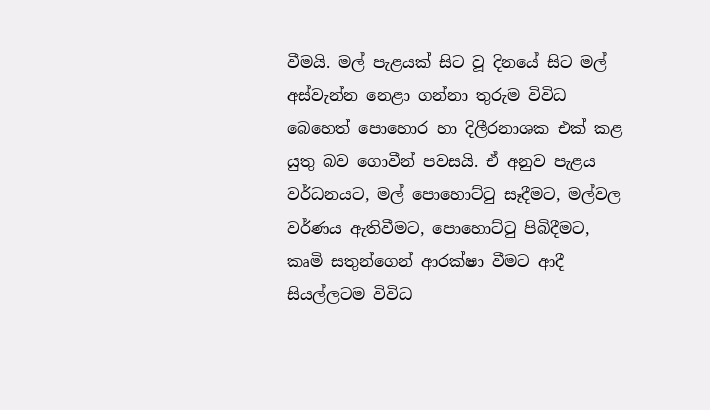වීමයි. මල් පැළයක් සිට වූ දිනයේ සිට මල් අස්වැන්න නෙළා ගන්නා තුරුම විවිධ බෙහෙත් පොහොර හා දිලීරනාශක එක් කළ යුතු බව ගොවීන් පවසයි. ඒ අනුව පැළය වර්ධනයට, මල් පොහොට්ටු සෑදීමට, මල්වල වර්ණය ඇතිවීමට, පොහොට්ටු පිබිදීමට, කෘමි සතුන්ගෙන් ආරක්ෂා වීමට ආදී සියල්ලටම විවිධ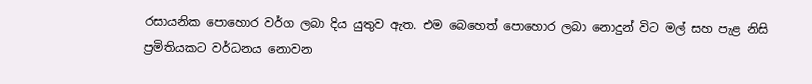රසායනික පොහොර වර්ග ලබා දිය යුතුව ඇත. එම බෙහෙත් පොහොර ලබා නොදුන් විට මල් සහ පැළ නිසි ප්‍රමිතියකට වර්ධනය නොවන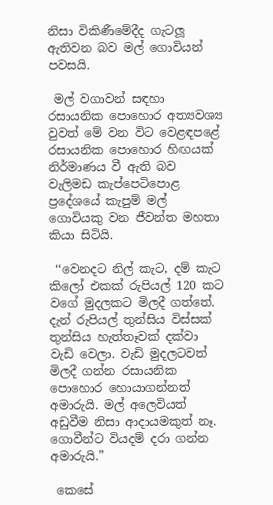නිසා විකිණීමේදීද ගැටලූ ඇතිවන බව මල් ගොවියන් පවසයි.

 මල් වගාවන් සඳහා රසායනික පොහොර අත්‍යවශ්‍ය වුවත් මේ වන විට වෙළඳපළේ රසායනික පොහොර හිඟයක් නිර්මාණය වී ඇති බව වැලිමඩ කැප්පෙටිපොළ ප්‍රදේශයේ කැපුම් මල් ගොවියකු වන ජීවන්ත මහතා කියා සිටියි.

 ‘‘වෙනදට නිල් කැට, දම් කැට කිලෝ එකක් රුපියල් 120 කට වගේ මුදලකට මිලදී ගත්තේ. දැන් රුපියල් තුන්සිය විස්සක් තුන්සිය හැත්තෑවක් දක්වා වැඩි වෙලා. වැඩි මුදලටවත් මිලදී ගන්න රසායනික පොහොර හොයාගන්නත් අමාරුයි. මල් අලෙවියත් අඩුවීම නිසා ආදායමකුත් නෑ. ගොවීන්ට වියදම් දරා ගන්න අමාරුයි.”

 කෙසේ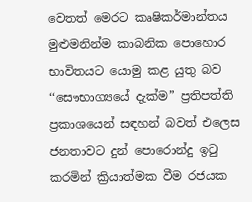වෙතත් මෙරට කෘෂිකර්මාන්තය මුළුමනින්ම කාබනික පොහොර භාවිතයට යොමු කළ යුතු බව ‘‘සෞභාග්‍යයේ දැක්ම” ප්‍රතිපත්ති ප්‍රකාශයෙන් සඳහන් බවත් එලෙස ජනතාවට දුන් පොරොන්දු ඉටු කරමින් ක්‍රියාත්මක වීම රජයක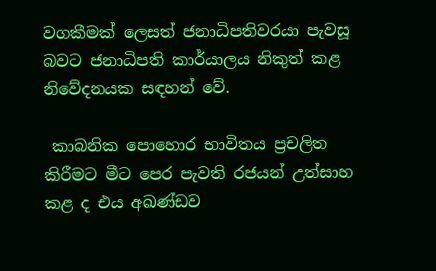වගකීමක් ලෙසත් ජනාධිපතිවරයා පැවසූ බවට ජනාධිපති කාර්යාලය නිකුත් කළ නිවේදනයක සඳහන් වේ.

 කාබනික පොහොර භාවිතය ප්‍රචලිත කිරීමට මීට පෙර පැවති රජයන් උත්සාහ කළ ද එය අඛණ්ඩව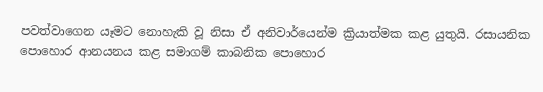පවත්වාගෙන යෑමට නොහැකි වූ නිසා ඒ අනිවාර්යෙන්ම ක්‍රියාත්මක කළ යුතුයි. රසායනික පොහොර ආනයනය කළ සමාගම් කාබනික පොහොර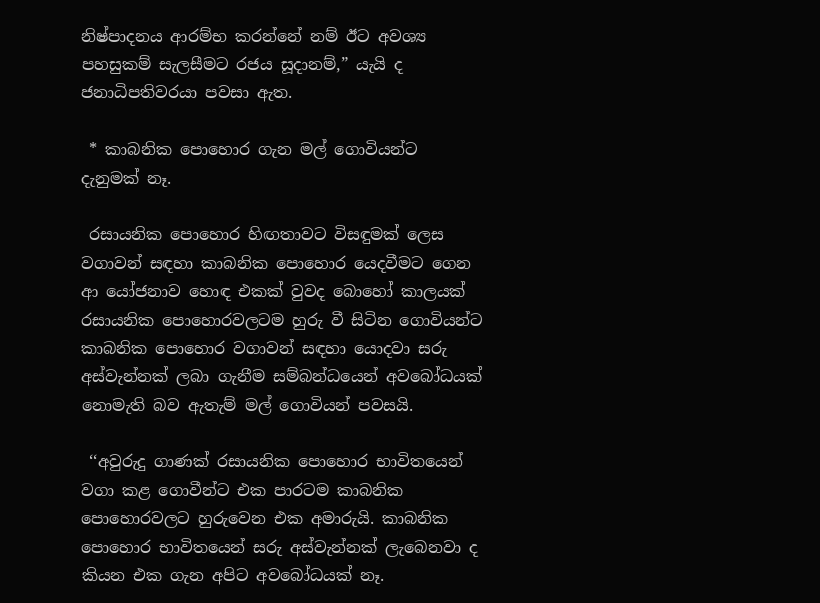නිෂ්පාදනය ආරම්භ කරන්නේ නම් ඊට අවශ්‍ය පහසුකම් සැලසීමට රජය සූදානම්,” යැයි ද ජනාධිපතිවරයා පවසා ඇත.

 * කාබනික පොහොර ගැන මල් ගොවියන්ට දැනුමක් නෑ.

 රසායනික පොහොර හිඟතාවට විසඳුමක් ලෙස වගාවන් සඳහා කාබනික පොහොර යෙදවීමට ගෙන ආ යෝජනාව හොඳ එකක් වුවද බොහෝ කාලයක් රසායනික පොහොරවලටම හුරු වී සිටින ගොවියන්ට කාබනික පොහොර වගාවන් සඳහා යොදවා සරු අස්වැන්නක් ලබා ගැනීම සම්බන්ධයෙන් අවබෝධයක් නොමැති බව ඇතැම් මල් ගොවියන් පවසයි.

 ‘‘අවුරුදු ගාණක් රසායනික පොහොර භාවිතයෙන් වගා කළ ගොවීන්ට එක පාරටම කාබනික පොහොරවලට හුරුවෙන එක අමාරුයි. කාබනික පොහොර භාවිතයෙන් සරු අස්වැන්නක් ලැබෙනවා ද කියන එක ගැන අපිට අවබෝධයක් නෑ.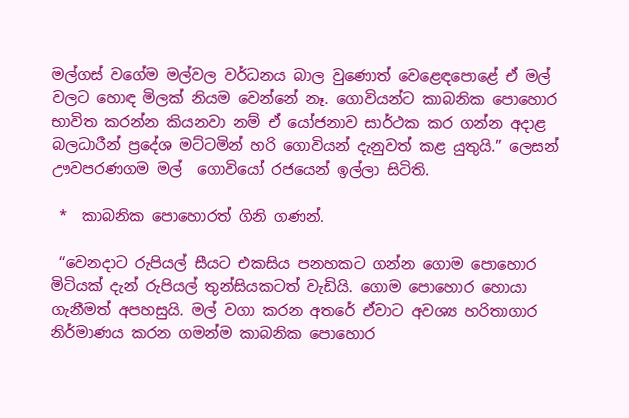මල්ගස් වගේම මල්වල වර්ධනය බාල වුණොත් වෙළෙඳපොළේ ඒ මල් වලට හොඳ මිලක් නියම වෙන්නේ නෑ. ගොවියන්ට කාබනික පොහොර භාවිත කරන්න කියනවා නම් ඒ යෝජනාව සාර්ථක කර ගන්න අදාළ බලධාරීන් ප්‍රදේශ මට්ටමින් හරි ගොවියන් දැනුවත් කළ යුතුයි.” ලෙසන් ඌවපරණගම මල්  ගොවියෝ රජයෙන් ඉල්ලා සිටිති.

 *  කාබනික පොහොරත් ගිනි ගණන්.

 ‘‘වෙනදාට රුපියල් සීයට එකසිය පනහකට ගන්න ගොම පොහොර මිටියක් දැන් රුපියල් තුන්සියකටත් වැඩියි. ගොම පොහොර හොයා ගැනීමත් අපහසුයි. මල් වගා කරන අතරේ ඒවාට අවශ්‍ය හරිතාගාර නිර්මාණය කරන ගමන්ම කාබනික පොහොර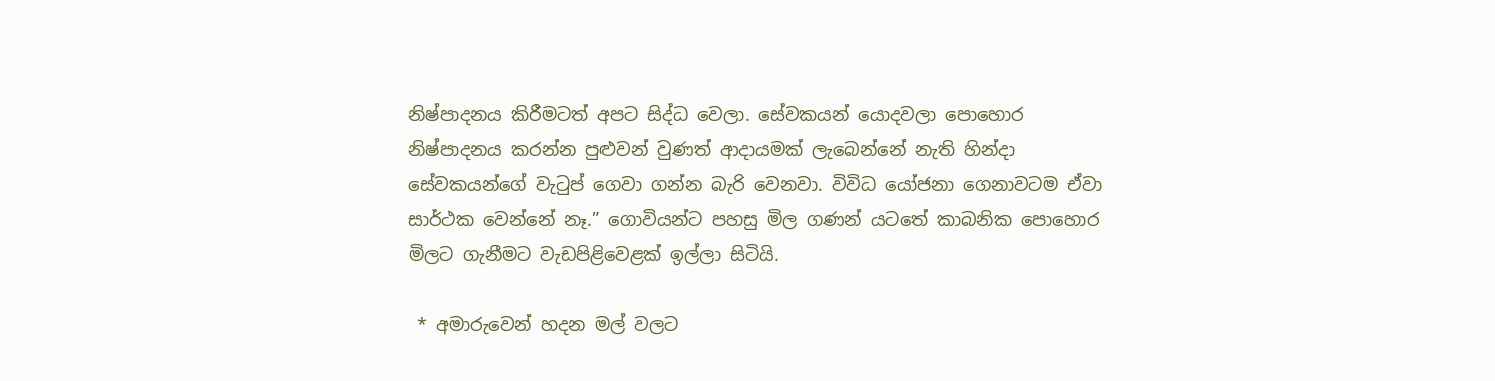නිෂ්පාදනය කිරීමටත් අපට සිද්ධ වෙලා. සේවකයන් යොදවලා පොහොර නිෂ්පාදනය කරන්න පුළුවන් වුණත් ආදායමක් ලැබෙන්නේ නැති හින්දා සේවකයන්ගේ වැටුප් ගෙවා ගන්න බැරි වෙනවා. විවිධ යෝජනා ගෙනාවටම ඒවා සාර්ථක වෙන්නේ නෑ.” ගොවියන්ට පහසු මිල ගණන් යටතේ කාබනික පොහොර මිලට ගැනීමට වැඩපිළිවෙළක් ඉල්ලා සිටියි.

 * අමාරුවෙන් හදන මල් වලට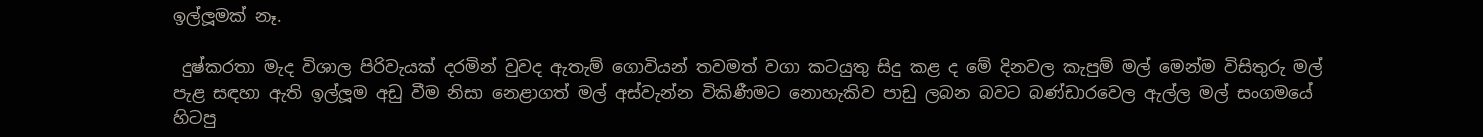ඉල්ලූමක් නෑ.

 දුෂ්කරතා මැද විශාල පිරිවැයක් දරමින් වුවද ඇතැම් ගොවියන් තවමත් වගා කටයුතු සිදු කළ ද මේ දිනවල කැපුම් මල් මෙන්ම විසිතුරු මල් පැළ සඳහා ඇති ඉල්ලූම අඩු වීම නිසා නෙළාගත් මල් අස්වැන්න විකිණීමට නොහැකිව පාඩු ලබන බවට බණ්ඩාරවෙල ඇල්ල මල් සංගමයේ හිටපු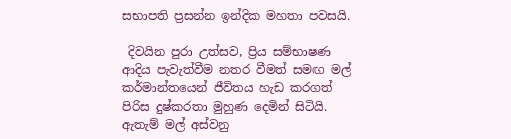සභාපති ප්‍රසන්න ඉන්දික මහතා පවසයි.

 දිවයින පුරා උත්සව, ප්‍රිය සම්භාෂණ ආදිය පැවැත්වීම නතර වීමත් සමඟ මල් කර්මාන්තයෙන් ජීවිතය හැඩ කරගත් පිරිස දුෂ්කරතා මුහුණ දෙමින් සිටියි. ඇතැම් මල් අස්වනු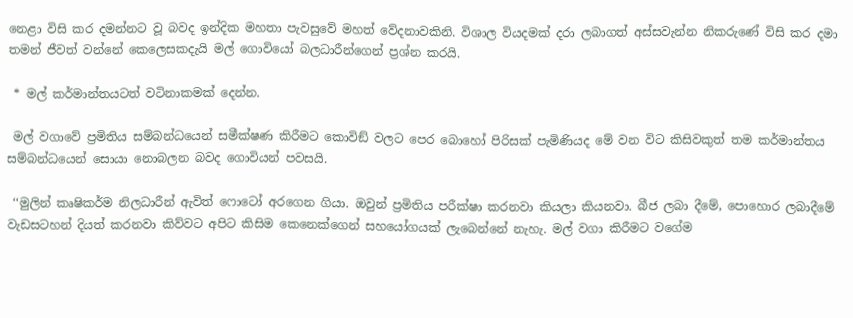නෙළා විසි කර දමන්නට වූ බවද ඉන්දික මහතා පැවසුවේ මහත් වේදනාවකිනි. විශාල වියදමක් දරා ලබාගත් අස්සවැන්න නිකරුණේ විසි කර දමා තමන් ජීවත් වන්නේ කෙලෙසකදැයි මල් ගොවියෝ බලධාරීන්ගෙන් ප්‍රශ්න කරයි.

 * මල් කර්මාන්තයටත් වටිනාකමක් දෙන්න.

 මල් වගාවේ ප්‍රමිතිය සම්බන්ධයෙන් සමීක්ෂණ කිරීමට කොවිඞ් වලට පෙර බොහෝ පිරිසක් පැමිණියද මේ වන විට කිසිවකුත් තම කර්මාන්තය සම්බන්ධයෙන් සොයා නොබලන බවද ගොවියන් පවසයි.

 ‘‘මුලින් කෘෂිකර්ම නිලධාරීන් ඇවිත් ෆොටෝ අරගෙන ගියා. ඔවුන් ප්‍රමිතිය පරීක්ෂා කරනවා කියලා කියනවා. බීජ ලබා දීමේ, පොහොර ලබාදීමේ වැඩසටහන් දියත් කරනවා කිව්වට අපිට කිසිම කෙනෙක්ගෙන් සහයෝගයක් ලැබෙන්නේ නැහැ. මල් වගා කිරීමට වගේම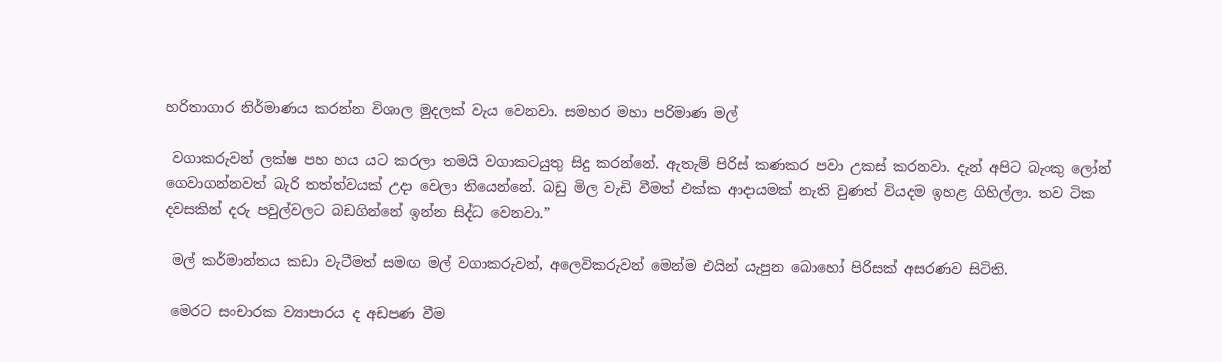හරිතාගාර නිර්මාණය කරන්න විශාල මුදලක් වැය වෙනවා. සමහර මහා පරිමාණ මල්

 වගාකරුවන් ලක්ෂ පහ හය යට කරලා තමයි වගාකටයුතු සිදු කරන්නේ. ඇතැම් පිරිස් කණකර පවා උකස් කරනවා. දැන් අපිට බැංකු ලෝන් ගෙවාගන්නවත් බැරි තත්ත්වයක් උදා වෙලා තියෙන්නේ. බඩු මිල වැඩි වීමත් එක්ක ආදායමක් නැති වුණත් වියදම ඉහළ ගිහිල්ලා. තව ටික දවසකින් දරු පවුල්වලට බඩගින්නේ ඉන්න සිද්ධ වෙනවා.”

 මල් කර්මාන්තය කඩා වැටීමත් සමඟ මල් වගාකරුවන්, අලෙවිකරුවන් මෙන්ම එයින් යැපුන බොහෝ පිරිසක් අසරණව සිටිති.

 මෙරට සංචාරක ව්‍යාපාරය ද අඩපණ වීම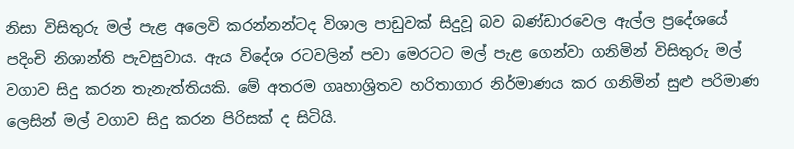නිසා විසිතුරු මල් පැළ අලෙවි කරන්නන්ටද විශාල පාඩුවක් සිදුවූ බව බණ්ඩාරවෙල ඇල්ල ප්‍රදේශයේ පදිංචි නිශාන්ති පැවසුවාය. ඇය විදේශ රටවලින් පවා මෙරටට මල් පැළ ගෙන්වා ගනිමින් විසිතුරු මල් වගාව සිදු කරන තැනැත්තියකි. මේ අතරම ගෘහාශ්‍රිතව හරිතාගාර නිර්මාණය කර ගනිමින් සුළු පරිමාණ ලෙසින් මල් වගාව සිදු කරන පිරිසක් ද සිටියි.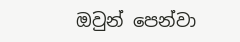ඔවුන් පෙන්වා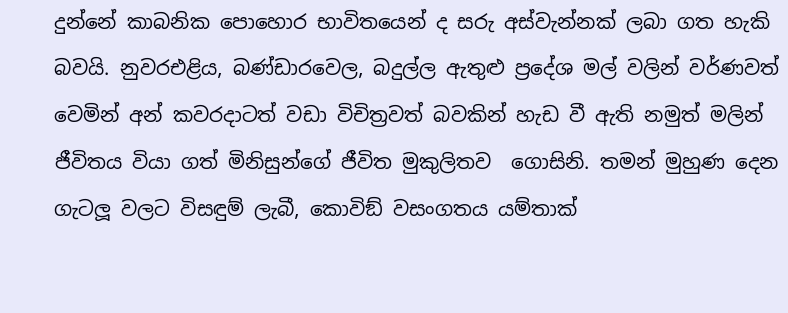දුන්නේ කාබනික පොහොර භාවිතයෙන් ද සරු අස්වැන්නක් ලබා ගත හැකි බවයි. නුවරඑළිය, බණ්ඩාරවෙල, බදුල්ල ඇතුළු ප්‍රදේශ මල් වලින් වර්ණවත් වෙමින් අන් කවරදාටත් වඩා විචිත්‍රවත් බවකින් හැඩ වී ඇති නමුත් මලින් ජීවිතය වියා ගත් මිනිසුන්ගේ ජීවිත මුකුලිතව  ගොසිනි. තමන් මුහුණ දෙන ගැටලූ වලට විසඳුම් ලැබී, කොවිඞ් වසංගතය යම්තාක්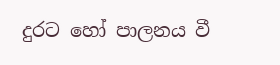දුරට හෝ පාලනය වී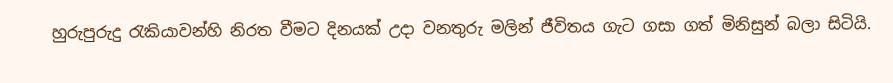හුරුපුරුදු රැකියාවන්හි නිරත වීමට දිනයක් උදා වනතුරු මලින් ජීවිතය ගැට ගසා ගත් මිනිසුන් බලා සිටියි.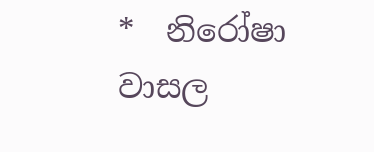*  නිරෝෂා වාසල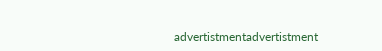advertistmentadvertistment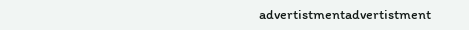advertistmentadvertistment